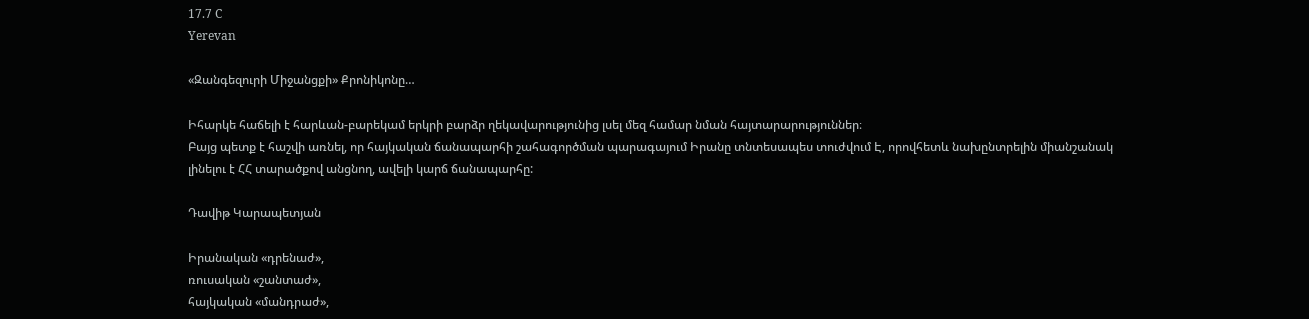17.7 C
Yerevan

«Զանգեզուրի Միջանցքի» Քրոնիկոնը…

Իհարկե հաճելի է հարևան-բարեկամ երկրի բարձր ղեկավարությունից լսել մեզ համար նման հայտարարություններ։
Բայց պետք է հաշվի առնել, որ հայկական ճանապարհի շահագործման պարագայում Իրանը տնտեսապես տուժվում Է, որովհետև նախընտրելին միանշանակ լինելու է ՀՀ տարածքով անցնող, ավելի կարճ ճանապարհը:

Դավիթ Կարապետյան

Իրանական «դրենաժ»,
ռուսական «շանտաժ»,
հայկական «մանդրաժ»,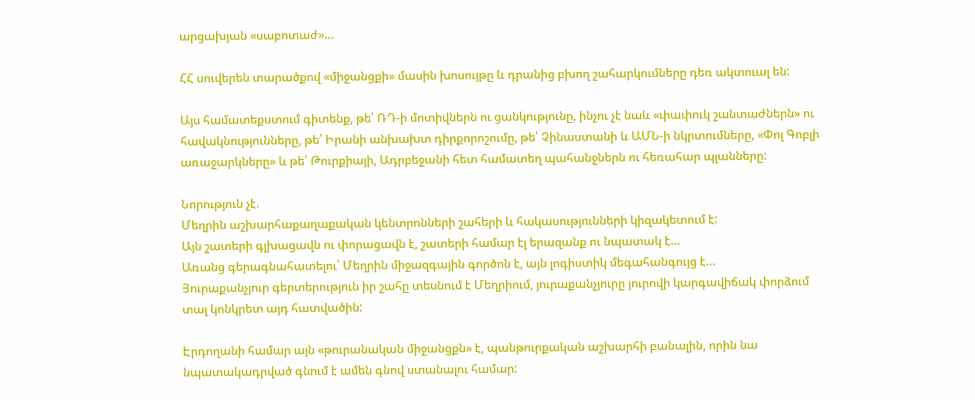արցախյան «սաբոտաժ»…

ՀՀ սուվերեն տարածքով «միջանցքի» մասին խոսույթը և դրանից բխող շահարկումները դեռ ակտուալ են:

Այս համատեքստում գիտենք, թե՛ ՌԴ‑ի մոտիվներն ու ցանկությունը, ինչու չէ նաև «փափուկ շանտաժներն» ու հավակնությունները, թե՛ Իրանի անխախտ դիրքորոշումը, թե՛ Չինաստանի և ԱՄՆ‑ի նկրտումները, «Փոլ Գոբլի առաջարկները» և թե՛ Թուրքիայի, Ադրբեջանի հետ համատեղ պահանջներն ու հեռահար պլանները:

Նորություն չէ.
Մեղրին աշխարհաքաղաքական կենտրոնների շահերի և հակասությունների կիզակետում է:
Այն շատերի գլխացավն ու փորացավն է, շատերի համար էլ երազանք ու նպատակ է…
Առանց գերագնահատելու՝ Մեղրին միջազգային գործոն է, այն լոգիստիկ մեգահանգույց է…
Յուրաքանչյուր գերտերություն իր շահը տեսնում է Մեղրիում, յուրաքանչյուրը յուրովի կարգավիճակ փորձում տալ կոնկրետ այդ հատվածին:

Էրդողանի համար այն «թուրանական միջանցքն» է, պանթուրքական աշխարհի բանալին, որին նա նպատակադրված գնում է ամեն գնով ստանալու համար: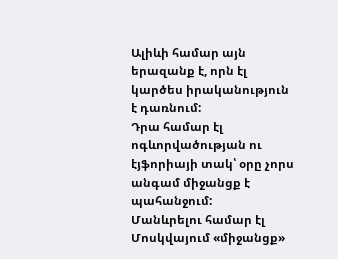Ալիևի համար այն երազանք է, որն էլ կարծես իրականություն է դառնում:
Դրա համար էլ ոգևորվածության ու էյֆորիայի տակ՝ օրը չորս անգամ միջանցք է պահանջում:
Մանևրելու համար էլ Մոսկվայում «միջանցք»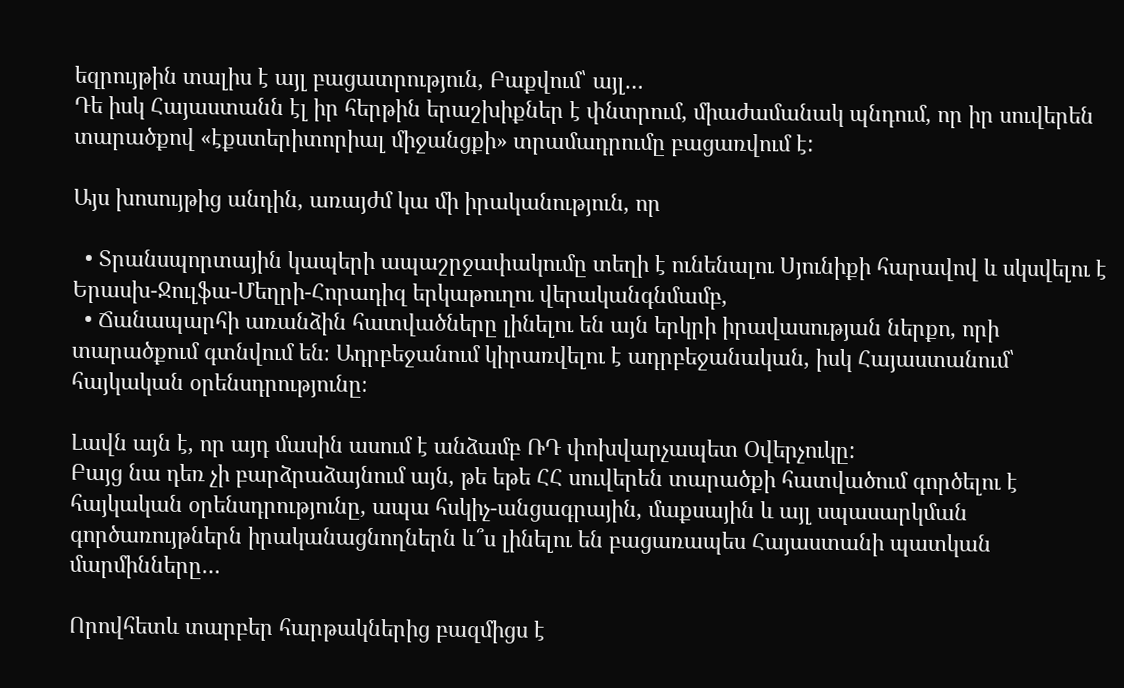եզրույթին տալիս է այլ բացատրություն, Բաքվում՝ այլ…
Դե իսկ Հայաստանն էլ իր հերթին երաշխիքներ է փնտրում, միաժամանակ պնդում, որ իր սուվերեն տարածքով «էքստերիտորիալ միջանցքի» տրամադրումը բացառվում է:

Այս խոսույթից անդին, առայժմ կա մի իրականություն, որ

  • Տրանսպորտային կապերի ապաշրջափակումը տեղի է ունենալու Սյունիքի հարավով և սկսվելու է Երասխ-Ջուլֆա-Մեղրի-Հորադիզ երկաթուղու վերականգնմամբ,
  • Ճանապարհի առանձին հատվածները լինելու են այն երկրի իրավասության ներքո, որի տարածքում գտնվում են։ Ադրբեջանում կիրառվելու է ադրբեջանական, իսկ Հայաստանում՝ հայկական օրենսդրությունը։

Լավն այն է, որ այդ մասին ասում է անձամբ ՌԴ փոխվարչապետ Օվերչուկը:
Բայց նա դեռ չի բարձրաձայնում այն, թե եթե ՀՀ սուվերեն տարածքի հատվածում գործելու է հայկական օրենսդրությունը, ապա հսկիչ-անցագրային, մաքսային և այլ սպասարկման գործառույթներն իրականացնողներն և՞ս լինելու են բացառապես Հայաստանի պատկան մարմինները…

Որովհետև տարբեր հարթակներից բազմիցս է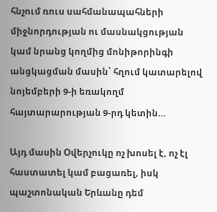հնչում ռուս սահմանապահների միջնորդության ու մասնակցության կամ նրանց կողմից մոնիթորինգի անցկացման մասին՝ հղում կատարելով նոյեմբերի 9‑ի եռակողմ հայտարարության 9‑րդ կետին…

Այդ մասին Օվերչուկը ոչ խոսել է, ոչ էլ հաստատել կամ բացառել, իսկ պաշտոնական Երևանը դեմ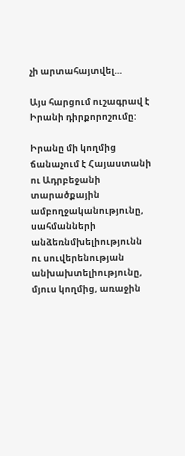չի արտահայտվել…

Այս հարցում ուշագրավ է Իրանի դիրքորոշումը:

Իրանը մի կողմից ճանաչում է Հայաստանի ու Ադրբեջանի տարածքային ամբողջականությունը, սահմանների անձեռնմխելիությունն ու սուվերենության անխախտելիությունը, մյուս կողմից, առաջին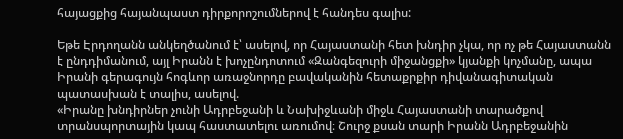հայացքից հայանպաստ դիրքորոշումներով է հանդես գալիս:

Եթե Էրդողանն անկեղծանում է՝ ասելով, որ Հայաստանի հետ խնդիր չկա, որ ոչ թե Հայաստանն է ընդդիմանում, այլ Իրանն է խոչընդոտում «Զանգեզուրի միջանցքի» կյանքի կոչմանը, ապա
Իրանի գերագույն հոգևոր առաջնորդը բավականին հետաքրքիր դիվանագիտական պատասխան է տալիս, ասելով.
«Իրանը խնդիրներ չունի Ադրբեջանի և Նախիջևանի միջև Հայաստանի տարածքով տրանսպորտային կապ հաստատելու առումով։ Շուրջ քսան տարի Իրանն Ադրբեջանին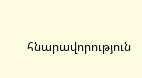հնարավորություն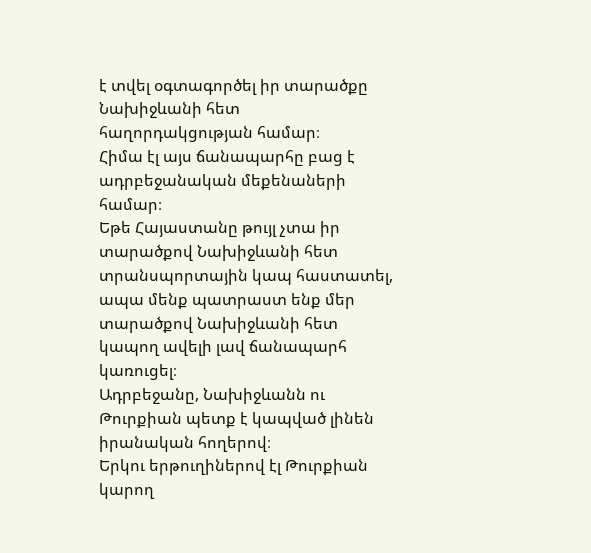է տվել օգտագործել իր տարածքը Նախիջևանի հետ հաղորդակցության համար։
Հիմա էլ այս ճանապարհը բաց է ադրբեջանական մեքենաների համար։
Եթե Հայաստանը թույլ չտա իր տարածքով Նախիջևանի հետ տրանսպորտային կապ հաստատել, ապա մենք պատրաստ ենք մեր տարածքով Նախիջևանի հետ կապող ավելի լավ ճանապարհ կառուցել։
Ադրբեջանը, Նախիջևանն ու Թուրքիան պետք է կապված լինեն իրանական հողերով։
Երկու երթուղիներով էլ Թուրքիան կարող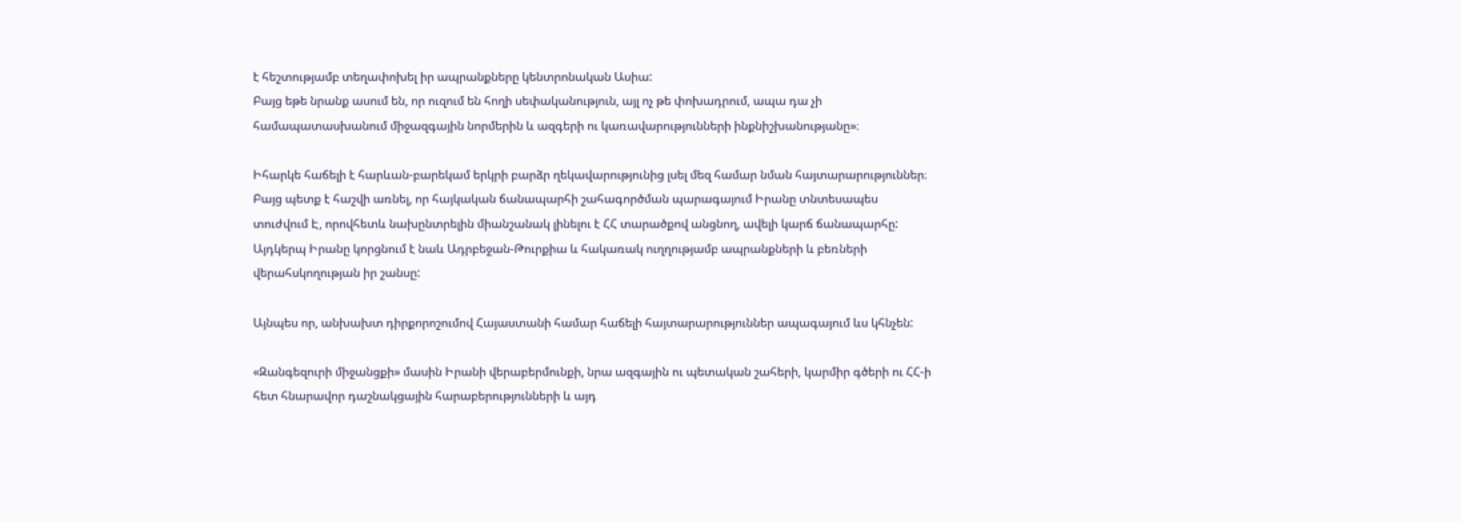է հեշտությամբ տեղափոխել իր ապրանքները կենտրոնական Ասիա:
Բայց եթե նրանք ասում են, որ ուզում են հողի սեփականություն, այլ ոչ թե փոխադրում, ապա դա չի համապատասխանում միջազգային նորմերին և ազգերի ու կառավարությունների ինքնիշխանությանը»։

Իհարկե հաճելի է հարևան-բարեկամ երկրի բարձր ղեկավարությունից լսել մեզ համար նման հայտարարություններ։
Բայց պետք է հաշվի առնել, որ հայկական ճանապարհի շահագործման պարագայում Իրանը տնտեսապես տուժվում Է, որովհետև նախընտրելին միանշանակ լինելու է ՀՀ տարածքով անցնող, ավելի կարճ ճանապարհը:
Այդկերպ Իրանը կորցնում է նաև Ադրբեջան-Թուրքիա և հակառակ ուղղությամբ ապրանքների և բեռների վերահսկողության իր շանսը:

Այնպես որ, անխախտ դիրքորոշումով Հայաստանի համար հաճելի հայտարարություններ ապագայում ևս կհնչեն:

«Զանգեզուրի միջանցքի» մասին Իրանի վերաբերմունքի, նրա ազգային ու պետական շահերի, կարմիր գծերի ու ՀՀ‑ի հետ հնարավոր դաշնակցային հարաբերությունների և այդ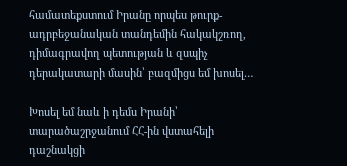համատեքստում Իրանը որպես թուրք-ադրբեջանական տանդեմին հակակշռող, դիմագրավող պետության և զսպիչ դերակատարի մասին՝ բազմիցս եմ խոսել…

Խոսել եմ նաև ի դեմս Իրանի՝ տարածաշրջանում ՀՀ-ին վստահելի դաշնակցի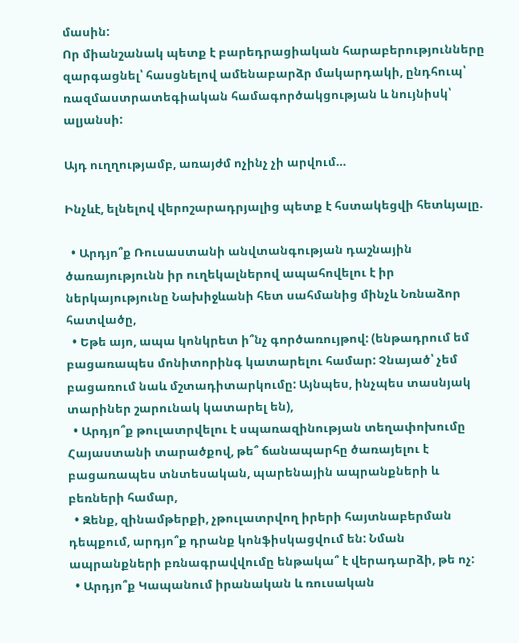մասին:
Որ միանշանակ պետք է բարեդրացիական հարաբերությունները զարգացնել՝ հասցնելով ամենաբարձր մակարդակի, ընդհուպ՝ ռազմաստրատեգիական համագործակցության և նույնիսկ՝ ալյանսի:

Այդ ուղղությամբ, առայժմ ոչինչ չի արվում…

Ինչևէ, ելնելով վերոշարադրյալից պետք է հստակեցվի հետևյալը.

  • Արդյո՞ք Ռուսաստանի անվտանգության դաշնային ծառայությունն իր ուղեկալներով ապահովելու է իր ներկայությունը Նախիջևանի հետ սահմանից մինչև Նռնաձոր հատվածը,
  • Եթե այո, ապա կոնկրետ ի՞նչ գործառույթով: (ենթադրում եմ բացառապես մոնիտորինգ կատարելու համար: Չնայած՝ չեմ բացառում նաև մշտադիտարկումը: Այնպես, ինչպես տասնյակ տարիներ շարունակ կատարել են),
  • Արդյո՞ք թուլատրվելու է սպառազինության տեղափոխումը Հայաստանի տարածքով, թե՞ ճանապարհը ծառայելու է բացառապես տնտեսական, պարենային ապրանքների և բեռների համար,
  • Զենք, զինամթերքի, չթուլատրվող իրերի հայտնաբերման դեպքում, արդյո՞ք դրանք կոնֆիսկացվում են: Նման ապրանքների բռնագրավվումը ենթակա՞ է վերադարձի, թե ոչ:
  • Արդյո՞ք Կապանում իրանական և ռուսական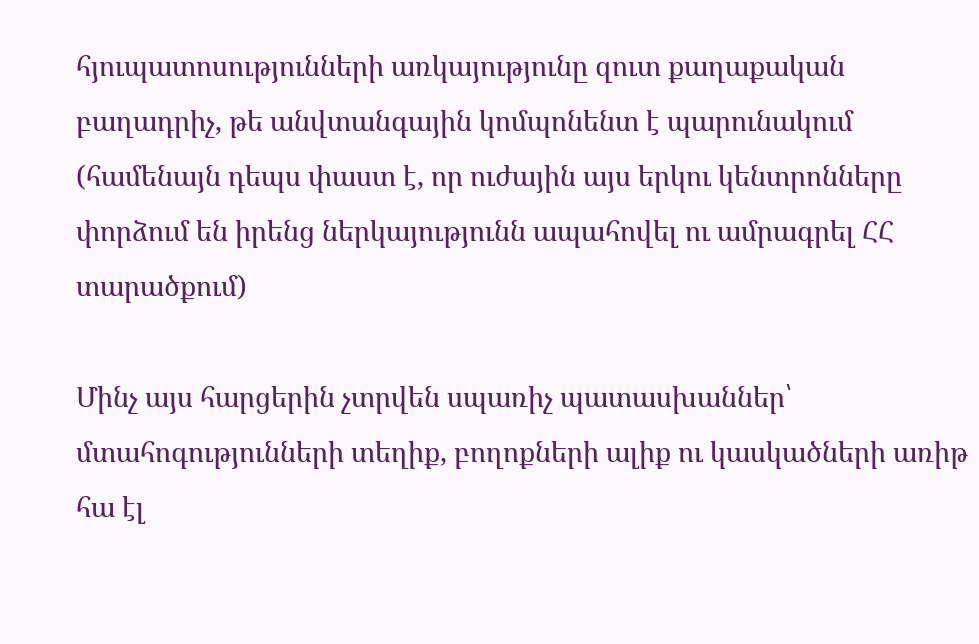հյուպատոսությունների առկայությունը զուտ քաղաքական բաղադրիչ, թե անվտանգային կոմպոնենտ է պարունակում (համենայն դեպս փաստ է, որ ուժային այս երկու կենտրոնները փորձում են իրենց ներկայությունն ապահովել ու ամրագրել ՀՀ տարածքում)

Մինչ այս հարցերին չտրվեն սպառիչ պատասխաններ՝ մտահոգությունների տեղիք, բողոքների ալիք ու կասկածների առիթ հա էլ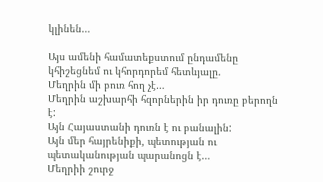կլինեն…

Այս ամենի համատեքստում ընդամենը կհիշեցնեմ ու կհորդորեմ հետևյալը.
Մեղրին մի բուռ հող չէ…
Մեղրին աշխարհի հզորներին իր դուռը բերողն է:
Այն Հայաստանի դուռն է ու բանալին:
Այն մեր հայրենիքի, պետության ու պետականության պարանոցն է…
Մեղրիի շուրջ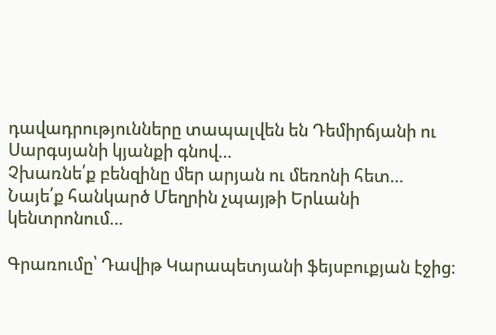դավադրությունները տապալվեն են Դեմիրճյանի ու Սարգսյանի կյանքի գնով…
Չխառնե՛ք բենզինը մեր արյան ու մեռոնի հետ…
Նայե՛ք հանկարծ Մեղրին չպայթի Երևանի կենտրոնում…

Գրառումը՝ Դավիթ Կարապետյանի ֆեյսբուքյան էջից։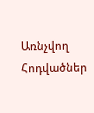Առնչվող Հոդվածներ